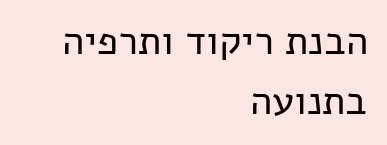הבנת ריקוד ותרפיה בתנועה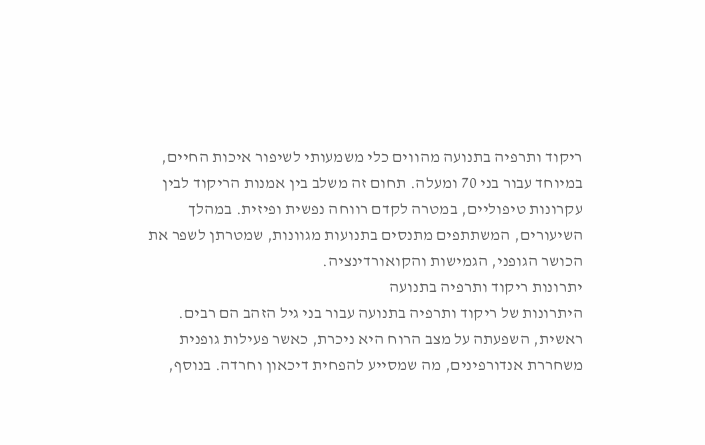ריקוד ותרפיה בתנועה מהווים כלי משמעותי לשיפור איכות החיים, במיוחד עבור בני 70 ומעלה. תחום זה משלב בין אמנות הריקוד לבין עקרונות טיפוליים, במטרה לקדם רווחה נפשית ופיזית. במהלך השיעורים, המשתתפים מתנסים בתנועות מגוונות, שמטרתן לשפר את הכושר הגופני, הגמישות והקואורדינציה.
יתרונות ריקוד ותרפיה בתנועה
היתרונות של ריקוד ותרפיה בתנועה עבור בני גיל הזהב הם רבים. ראשית, השפעתה על מצב הרוח היא ניכרת, כאשר פעילות גופנית משחררת אנדורפינים, מה שמסייע להפחית דיכאון וחרדה. בנוסף,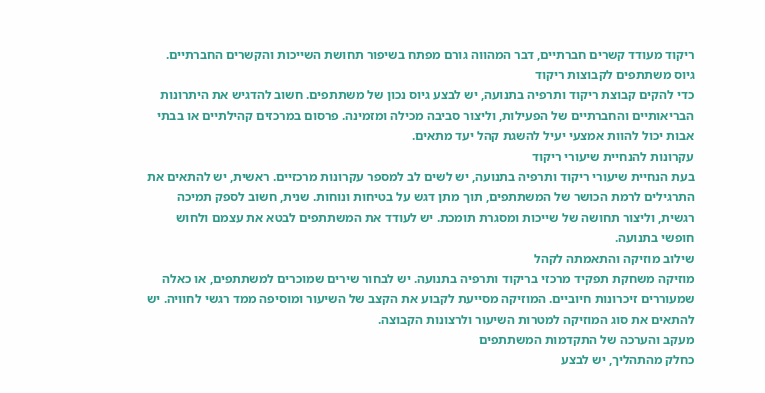ריקוד מעודד קשרים חברתיים, דבר המהווה גורם מפתח בשיפור תחושת השייכות והקשרים החברתיים.
גיוס משתתפים לקבוצות ריקוד
כדי להקים קבוצת ריקוד ותרפיה בתנועה, יש לבצע גיוס נכון של משתתפים. חשוב להדגיש את היתרונות הבריאותיים והחברתיים של הפעילות, וליצור סביבה מכילה ומזמינה. פרסום במרכזים קהילתיים או בבתי אבות יכול להוות אמצעי יעיל להשגת קהל יעד מתאים.
עקרונות להנחיית שיעורי ריקוד
בעת הנחיית שיעורי ריקוד ותרפיה בתנועה, יש לשים לב למספר עקרונות מרכזיים. ראשית, יש להתאים את התרגילים לרמת הכושר של המשתתפים, תוך מתן דגש על בטיחות ונוחות. שנית, חשוב לספק תמיכה רגשית, וליצור תחושה של שייכות ומסגרת תומכת. יש לעודד את המשתתפים לבטא את עצמם ולחוש חופשי בתנועה.
שילוב מוזיקה והתאמתה לקהל
מוזיקה משחקת תפקיד מרכזי בריקוד ותרפיה בתנועה. יש לבחור שירים שמוכרים למשתתפים, או כאלה שמעוררים זיכרונות חיוביים. המוזיקה מסייעת לקבוע את הקצב של השיעור ומוסיפה ממד רגשי לחוויה. יש להתאים את סוג המוזיקה למטרות השיעור ולרצונות הקבוצה.
מעקב והערכה של התקדמות המשתתפים
כחלק מהתהליך, יש לבצע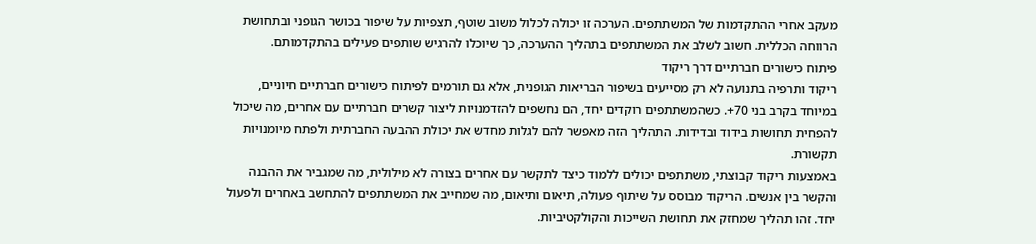מעקב אחרי ההתקדמות של המשתתפים. הערכה זו יכולה לכלול משוב שוטף, תצפיות על שיפור בכושר הגופני ובתחושת הרווחה הכללית. חשוב לשלב את המשתתפים בתהליך ההערכה, כך שיוכלו להרגיש שותפים פעילים בהתקדמותם.
פיתוח כישורים חברתיים דרך ריקוד
ריקוד ותרפיה בתנועה לא רק מסייעים בשיפור הבריאות הגופנית, אלא גם תורמים לפיתוח כישורים חברתיים חיוניים, במיוחד בקרב בני 70+. כשהמשתתפים רוקדים יחד, הם נחשפים להזדמנויות ליצור קשרים חברתיים עם אחרים, מה שיכול להפחית תחושות בידוד ובדידות. התהליך הזה מאפשר להם לגלות מחדש את יכולת ההבעה החברתית ולפתח מיומנויות תקשורת.
באמצעות ריקוד קבוצתי, משתתפים יכולים ללמוד כיצד לתקשר עם אחרים בצורה לא מילולית, מה שמגביר את ההבנה והקשר בין אנשים. הריקוד מבוסס על שיתוף פעולה, תיאום ותיאום, מה שמחייב את המשתתפים להתחשב באחרים ולפעול יחד. זהו תהליך שמחזק את תחושת השייכות והקולקטיביות.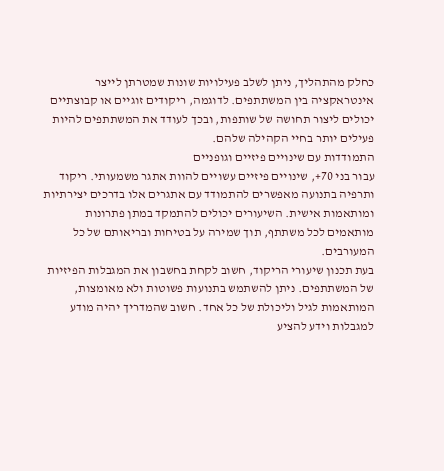כחלק מהתהליך, ניתן לשלב פעילויות שונות שמטרתן לייצר אינטראקציה בין המשתתפים. לדוגמה, ריקודים זוגיים או קבוצתיים יכולים ליצור תחושה של שותפות, ובכך לעודד את המשתתפים להיות פעילים יותר בחיי הקהילה שלהם.
התמודדות עם שינויים פיזיים וגופניים
עבור בני 70+, שינויים פיזיים עשויים להוות אתגר משמעותי. ריקוד ותרפיה בתנועה מאפשרים להתמודד עם אתגרים אלו בדרכים יצירתיות ומותאמות אישית. השיעורים יכולים להתמקד במתן פתרונות מותאמים לכל משתתף, תוך שמירה על בטיחות ובריאותם של כל המעורבים.
בעת תכנון שיעורי הריקוד, חשוב לקחת בחשבון את המגבלות הפיזיות של המשתתפים. ניתן להשתמש בתנועות פשוטות ולא מאומצות, המותאמות לגיל וליכולת של כל אחד. חשוב שהמדריך יהיה מודע למגבלות וידע להציע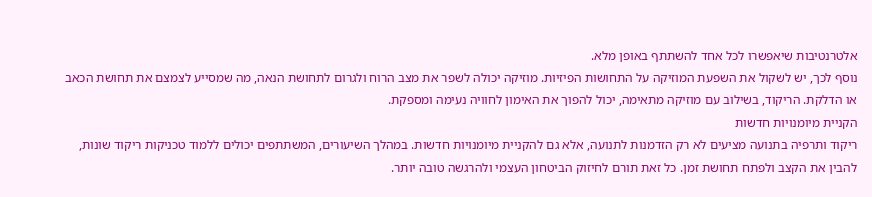אלטרנטיבות שיאפשרו לכל אחד להשתתף באופן מלא.
נוסף לכך, יש לשקול את השפעת המוזיקה על התחושות הפיזיות. מוזיקה יכולה לשפר את מצב הרוח ולגרום לתחושת הנאה, מה שמסייע לצמצם את תחושת הכאב או הדלקת. הריקוד, בשילוב עם מוזיקה מתאימה, יכול להפוך את האימון לחוויה נעימה ומספקת.
הקניית מיומנויות חדשות
ריקוד ותרפיה בתנועה מציעים לא רק הזדמנות לתנועה, אלא גם להקניית מיומנויות חדשות. במהלך השיעורים, המשתתפים יכולים ללמוד טכניקות ריקוד שונות, להבין את הקצב ולפתח תחושת זמן. כל זאת תורם לחיזוק הביטחון העצמי ולהרגשה טובה יותר.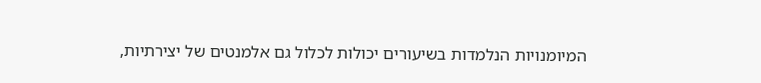המיומנויות הנלמדות בשיעורים יכולות לכלול גם אלמנטים של יצירתיות,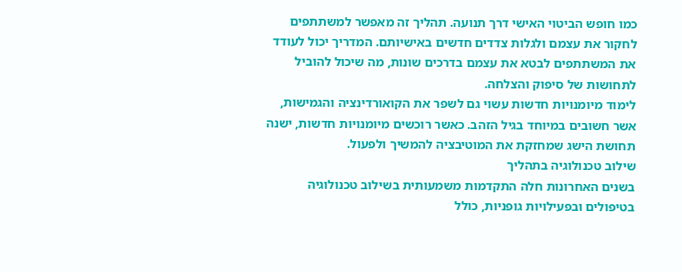כמו חופש הביטוי האישי דרך תנועה. תהליך זה מאפשר למשתתפים לחקור את עצמם ולגלות צדדים חדשים באישיותם. המדריך יכול לעודד את המשתתפים לבטא את עצמם בדרכים שונות, מה שיכול להוביל לתחושות של סיפוק והצלחה.
לימוד מיומנויות חדשות עשוי גם לשפר את הקואורדינציה והגמישות, אשר חשובים במיוחד בגיל הזהב. כאשר רוכשים מיומנויות חדשות, ישנה תחושת הישג שמחזקת את המוטיבציה להמשיך ולפעול.
שילוב טכנולוגיה בתהליך
בשנים האחרונות חלה התקדמות משמעותית בשילוב טכנולוגיה בטיפולים ובפעילויות גופניות, כולל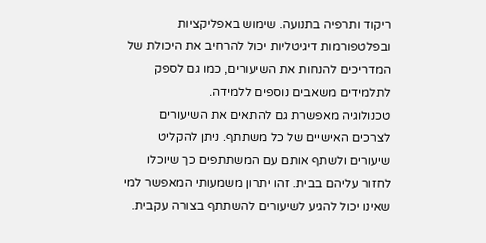ריקוד ותרפיה בתנועה. שימוש באפליקציות ובפלטפורמות דיגיטליות יכול להרחיב את היכולת של המדריכים להנחות את השיעורים, כמו גם לספק לתלמידים משאבים נוספים ללמידה.
טכנולוגיה מאפשרת גם להתאים את השיעורים לצרכים האישיים של כל משתתף. ניתן להקליט שיעורים ולשתף אותם עם המשתתפים כך שיוכלו לחזור עליהם בבית. זהו יתרון משמעותי המאפשר למי שאינו יכול להגיע לשיעורים להשתתף בצורה עקבית.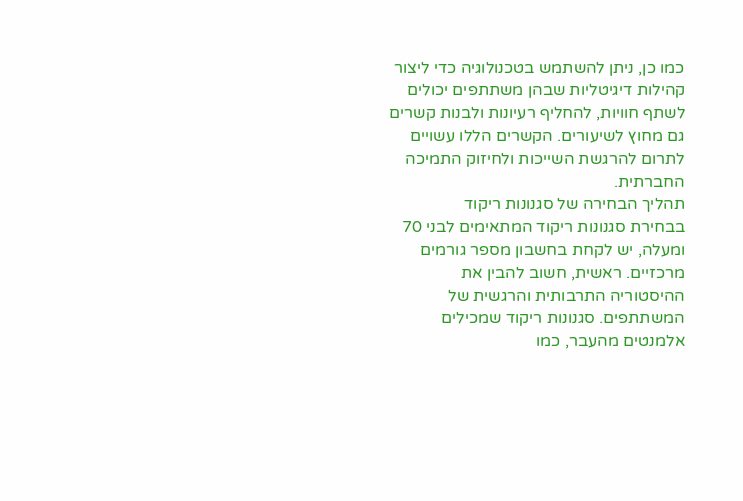כמו כן, ניתן להשתמש בטכנולוגיה כדי ליצור קהילות דיגיטליות שבהן משתתפים יכולים לשתף חוויות, להחליף רעיונות ולבנות קשרים גם מחוץ לשיעורים. הקשרים הללו עשויים לתרום להרגשת השייכות ולחיזוק התמיכה החברתית.
תהליך הבחירה של סגנונות ריקוד
בבחירת סגנונות ריקוד המתאימים לבני 70 ומעלה, יש לקחת בחשבון מספר גורמים מרכזיים. ראשית, חשוב להבין את ההיסטוריה התרבותית והרגשית של המשתתפים. סגנונות ריקוד שמכילים אלמנטים מהעבר, כמו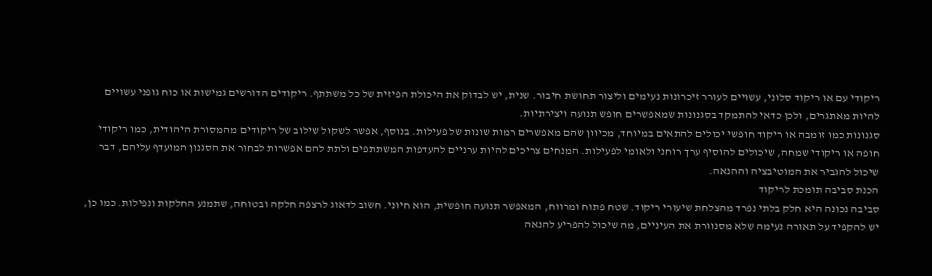ריקודי עם או ריקוד סלוני, עשויים לעורר זיכרונות נעימים וליצור תחושת חיבור. שנית, יש לבדוק את היכולת הפיזית של כל משתתף. ריקודים הדורשים גמישות או כוח גופני עשויים להיות מאתגרים, ולכן כדאי להתמקד בסגנונות שמאפשרים חופש תנועה ויצירתיות.
סגנונות כמו זומבה או ריקוד חופשי יכולים להתאים במיוחד, מכיוון שהם מאפשרים רמות שונות של פעילות. בנוסף, אפשר לשקול שילוב של ריקודים מהמסורת היהודית, כמו ריקודי חופה או ריקודי שמחה, שיכולים להוסיף ערך רוחני ולאומי לפעילות. המנחים צריכים להיות ערניים להעדפות המשתתפים ולתת להם אפשרות לבחור את הסגנון המועדף עליהם, דבר שיכול להגביר את המוטיבציה וההנאה.
הכנת סביבה תומכת לריקוד
סביבה נכונה היא חלק בלתי נפרד מהצלחת שיעורי ריקוד. שטח פתוח ומרווח, המאפשר תנועה חופשית, הוא חיוני. חשוב לדאוג לרצפה חלקה ובטוחה, שתמנע החלקות ונפילות. כמו כן, יש להקפיד על תאורה נעימה שלא מסנוורת את העיניים, מה שיכול להפריע להנאה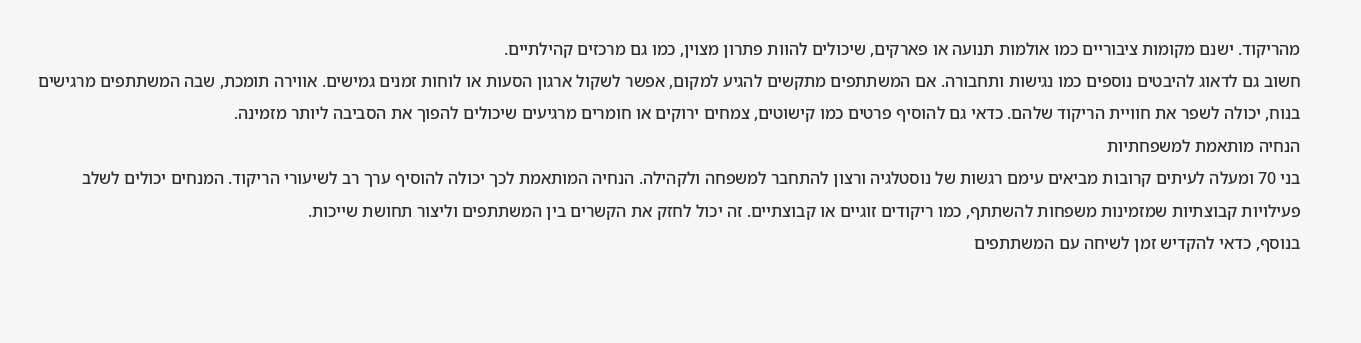מהריקוד. ישנם מקומות ציבוריים כמו אולמות תנועה או פארקים, שיכולים להוות פתרון מצוין, כמו גם מרכזים קהילתיים.
חשוב גם לדאוג להיבטים נוספים כמו נגישות ותחבורה. אם המשתתפים מתקשים להגיע למקום, אפשר לשקול ארגון הסעות או לוחות זמנים גמישים. אווירה תומכת, שבה המשתתפים מרגישים בנוח, יכולה לשפר את חוויית הריקוד שלהם. כדאי גם להוסיף פרטים כמו קישוטים, צמחים ירוקים או חומרים מרגיעים שיכולים להפוך את הסביבה ליותר מזמינה.
הנחיה מותאמת למשפחתיות
בני 70 ומעלה לעיתים קרובות מביאים עימם רגשות של נוסטלגיה ורצון להתחבר למשפחה ולקהילה. הנחיה המותאמת לכך יכולה להוסיף ערך רב לשיעורי הריקוד. המנחים יכולים לשלב פעילויות קבוצתיות שמזמינות משפחות להשתתף, כמו ריקודים זוגיים או קבוצתיים. זה יכול לחזק את הקשרים בין המשתתפים וליצור תחושת שייכות.
בנוסף, כדאי להקדיש זמן לשיחה עם המשתתפים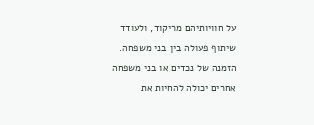על חוויותיהם מריקוד, ולעודד שיתוף פעולה בין בני משפחה. הזמנה של נכדים או בני משפחה אחרים יכולה להחיות את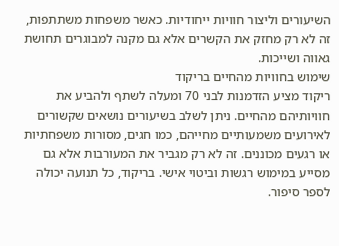השיעורים וליצור חוויות ייחודיות. כאשר משפחות משתתפות, זה לא רק מחזק את הקשרים אלא גם מקנה למבוגרים תחושת גאווה ושייכות.
שימוש בחוויות מהחיים בריקוד
ריקוד מציע הזדמנות לבני 70 ומעלה לשתף ולהביע את חוויותיהם מהחיים. ניתן לשלב בשיעורים נושאים שקשורים לאירועים משמעותיים מחייהם, כמו חגים, מסורות משפחתיות או רגעים מכוננים. זה לא רק מגביר את המעורבות אלא גם מסייע במימוש רגשות וביטוי אישי. בריקוד, כל תנועה יכולה לספר סיפור.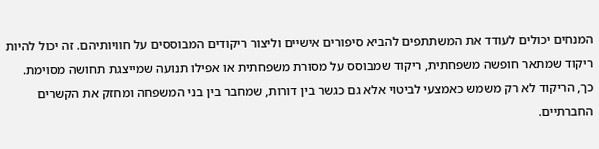המנחים יכולים לעודד את המשתתפים להביא סיפורים אישיים וליצור ריקודים המבוססים על חוויותיהם. זה יכול להיות ריקוד שמתאר חופשה משפחתית, ריקוד שמבוסס על מסורת משפחתית או אפילו תנועה שמייצגת תחושה מסוימת. כך, הריקוד לא רק משמש כאמצעי לביטוי אלא גם כגשר בין דורות, שמחבר בין בני המשפחה ומחזק את הקשרים החברתיים.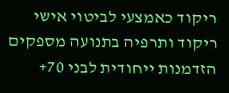ריקוד כאמצעי לביטוי אישי
ריקוד ותרפיה בתנועה מספקים הזדמנות ייחודית לבני 70+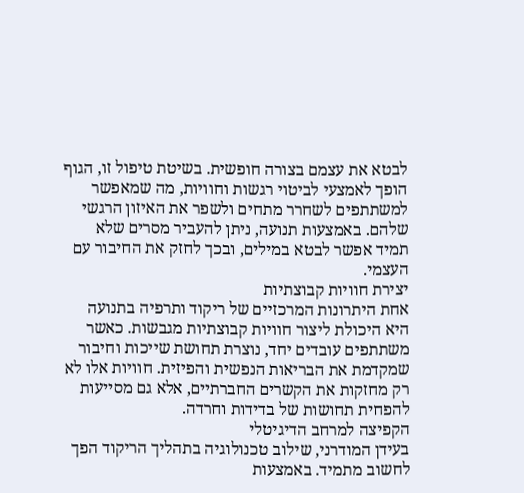לבטא את עצמם בצורה חופשית. בשיטת טיפול זו, הגוף הופך לאמצעי לביטוי רגשות וחוויות, מה שמאפשר למשתתפים לשחרר מתחים ולשפר את האיזון הרגשי שלהם. באמצעות תנועה, ניתן להעביר מסרים שלא תמיד אפשר לבטא במילים, ובכך לחזק את החיבור עם העצמי.
יצירת חוויות קבוצתיות
אחת היתרונות המרכזיים של ריקוד ותרפיה בתנועה היא היכולת ליצור חוויות קבוצתיות מגבשות. כאשר משתתפים עובדים יחד, נוצרת תחושת שייכות וחיבור שמקדמת את הבריאות הנפשית והפיזית. חוויות אלו לא רק מחזקות את הקשרים החברתיים, אלא גם מסייעות להפחית תחושות של בדידות וחרדה.
הקפיצה למרחב הדיגיטלי
בעידן המודרני, שילוב טכנולוגיה בתהליך הריקוד הפך לחשוב מתמיד. באמצעות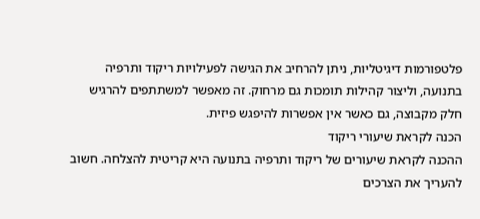פלטפורמות דיגיטליות, ניתן להרחיב את הגישה לפעילויות ריקוד ותרפיה בתנועה, וליצור קהילות תומכות גם מרחוק. זה מאפשר למשתתפים להרגיש חלק מקבוצה, גם כאשר אין אפשרות להיפגש פיזית.
הכנה לקראת שיעורי ריקוד
ההכנה לקראת שיעורים של ריקוד ותרפיה בתנועה היא קריטית להצלחה. חשוב להעריך את הצרכים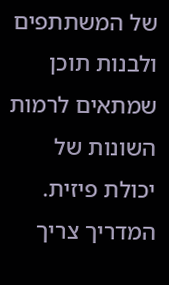של המשתתפים ולבנות תוכן שמתאים לרמות השונות של יכולת פיזית. המדריך צריך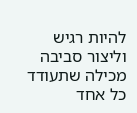להיות רגיש וליצור סביבה מכילה שתעודד כל אחד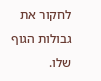לחקור את גבולות הגוף שלו.